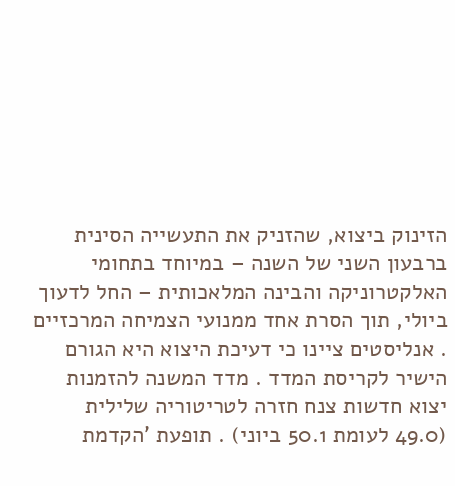הזינוק ביצוא, שהזניק את התעשייה הסינית ברבעון השני של השנה – במיוחד בתחומי האלקטרוניקה והבינה המלאכותית – החל לדעוך ביולי, תוך הסרת אחד ממנועי הצמיחה המרכזיים . אנליסטים ציינו כי דעיכת היצוא היא הגורם הישיר לקריסת המדד . מדד המשנה להזמנות יצוא חדשות צנח חזרה לטריטוריה שלילית (49.0 לעומת 50.1 ביוני) . תופעת 'הקדמת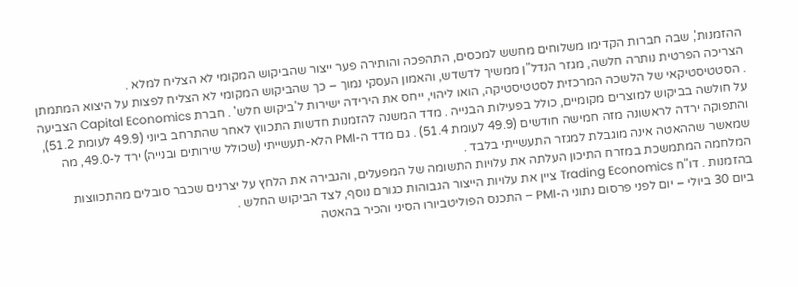ההזמנות', שבה חברות הקדימו משלוחים מחשש למכסים, התהפכה והותירה פער ייצור שהביקוש המקומי לא הצליח למלא .
הצריכה הפרטית נותרה חלשה, מגזר הנדל"ן ממשיך לדשדש, והאמון העסקי נמוך – כך שהביקוש המקומי לא הצליח לפצות על היצוא המתמתן . הסטטיסטיקאי של הלשכה המרכזית לסטטיסטיקה, הואו ליהוי, ייחס את הירידה ישירות ל'ביקוש חלש' . חברת Capital Economics הצביעה על חולשה בביקוש למוצרים מקומיים, כולל בפעילות הבנייה . מדד המשנה להזמנות חדשות התכווץ לאחר שהתרחב ביוני (49.9 לעומת 51.2), והתפוקה ירדה לראשונה מזה חמישה חודשים (49.9 לעומת 51.4) . גם מדד ה-PMI הלא-תעשייתי (שכולל שירותים ובנייה) ירד ל-49.0, מה שמאשר שההאטה אינה מוגבלת למגזר התעשייתי בלבד .
המלחמה המתמשכת במזרח התיכון העלתה את עלויות התשומה של המפעלים, והגבירה את הלחץ על יצרנים שכבר סובלים מהתכווצות בהזמנות . דו"ח Trading Economics ציין את עלויות הייצור הגבוהות כגורם נוסף, לצד הביקוש החלש .
ביום 30 ביולי – יום לפני פרסום נתוני ה-PMI – התכנס הפוליטביורו הסיני והכיר בהאטה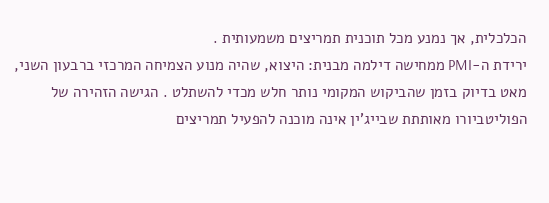הכלכלית, אך נמנע מכל תוכנית תמריצים משמעותית .
ירידת ה-PMI ממחישה דילמה מבנית: היצוא, שהיה מנוע הצמיחה המרכזי ברבעון השני, מאט בדיוק בזמן שהביקוש המקומי נותר חלש מכדי להשתלט . הגישה הזהירה של הפוליטביורו מאותתת שבייג'ין אינה מוכנה להפעיל תמריצים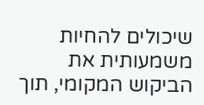שיכולים להחיות משמעותית את הביקוש המקומי, תוך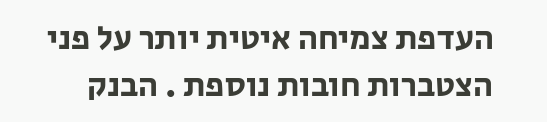העדפת צמיחה איטית יותר על פני הצטברות חובות נוספת . הבנק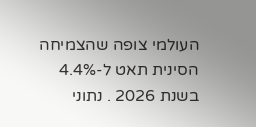העולמי צופה שהצמיחה הסינית תאט ל-4.4% בשנת 2026 . נתוני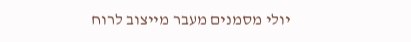יולי מסמנים מעבר מייצוב לרוח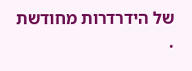של הידרדרות מחודשת .